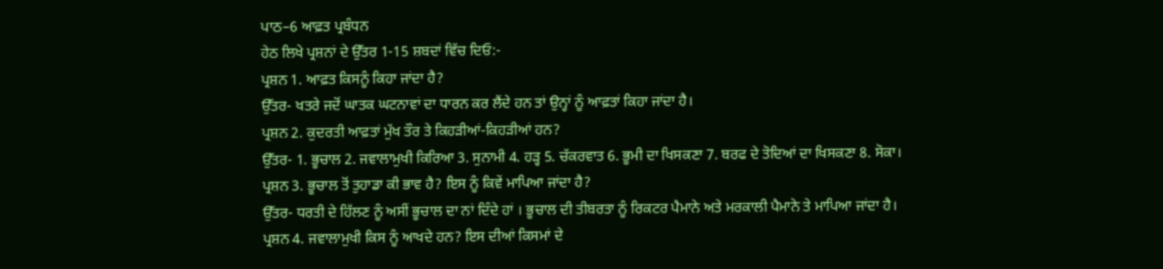ਪਾਠ–6 ਆਫ਼ਤ ਪ੍ਰਬੰਧਨ
ਹੇਠ ਲਿਖੇ ਪ੍ਰਸ਼ਨਾਂ ਦੇ ਉੱਤਰ 1-15 ਸ਼ਬਦਾਂ ਵਿੱਚ ਦਿਓ:-
ਪ੍ਰਸ਼ਨ 1. ਆਫ਼ਤ ਕਿਸਨੂੰ ਕਿਹਾ ਜਾਂਦਾ ਹੈ?
ਉੱਤਰ- ਖਤਰੇ ਜਦੋਂ ਘਾਤਕ ਘਟਨਾਵਾਂ ਦਾ ਧਾਰਨ ਕਰ ਲੈਂਦੇ ਹਨ ਤਾਂ ਉਨ੍ਹਾਂ ਨੂੰ ਆਫ਼ਤਾਂ ਕਿਹਾ ਜਾਂਦਾ ਹੈ।
ਪ੍ਰਸ਼ਨ 2. ਕੁਦਰਤੀ ਆਫ਼ਤਾਂ ਮੁੱਖ ਤੌਰ ਤੇ ਕਿਹੜੀਆਂ-ਕਿਹੜੀਆਂ ਹਨ?
ਉੱਤਰ- 1. ਭੂਚਾਲ 2. ਜਵਾਲਾਮੁਖੀ ਕਿਰਿਆ 3. ਸੁਨਾਮੀ 4. ਹੜ੍ਹ 5. ਚੱਕਰਵਾਤ 6. ਭੂਮੀ ਦਾ ਖਿਸਕਣਾ 7. ਬਰਫ ਦੇ ਤੋਦਿਆਂ ਦਾ ਖਿਸਕਣਾ 8. ਸੋਕਾ।
ਪ੍ਰਸ਼ਨ 3. ਭੂਚਾਲ ਤੋਂ ਤੁਹਾਡਾ ਕੀ ਭਾਵ ਹੈ? ਇਸ ਨੂੰ ਕਿਵੇਂ ਮਾਪਿਆ ਜਾਂਦਾ ਹੈ?
ਉੱਤਰ- ਧਰਤੀ ਦੇ ਹਿੱਲਣ ਨੂੰ ਅਸੀਂ ਭੂਚਾਲ ਦਾ ਨਾਂ ਦਿੰਦੇ ਹਾਂ । ਭੂਚਾਲ ਦੀ ਤੀਬਰਤਾ ਨੂੰ ਰਿਕਟਰ ਪੈਮਾਨੇ ਅਤੇ ਮਰਕਾਲੀ ਪੈਮਾਨੇ ਤੇ ਮਾਪਿਆ ਜਾਂਦਾ ਹੈ।
ਪ੍ਰਸ਼ਨ 4. ਜਵਾਲਾਮੁਖੀ ਕਿਸ ਨੂੰ ਆਖਦੇ ਹਨ? ਇਸ ਦੀਆਂ ਕਿਸਮਾਂ ਦੇ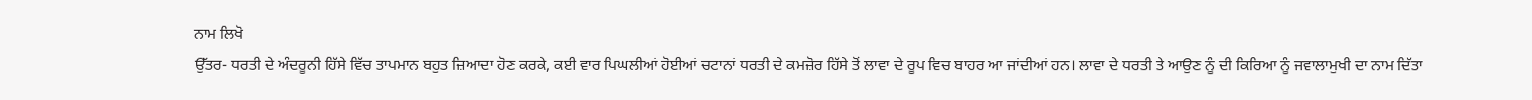ਨਾਮ ਲਿਖੋ
ਉੱਤਰ- ਧਰਤੀ ਦੇ ਅੰਦਰੂਨੀ ਹਿੱਸੇ ਵਿੱਚ ਤਾਪਮਾਨ ਬਹੁਤ ਜ਼ਿਆਦਾ ਹੋਣ ਕਰਕੇ, ਕਈ ਵਾਰ ਪਿਘਲੀਆਂ ਹੋਈਆਂ ਚਟਾਨਾਂ ਧਰਤੀ ਦੇ ਕਮਜ਼ੋਰ ਹਿੱਸੇ ਤੋਂ ਲਾਵਾ ਦੇ ਰੂਪ ਵਿਚ ਬਾਹਰ ਆ ਜਾਂਦੀਆਂ ਹਨ। ਲਾਵਾ ਦੇ ਧਰਤੀ ਤੇ ਆਉਣ ਨੂੰ ਦੀ ਕਿਰਿਆ ਨੂੰ ਜਵਾਲਾਮੁਖੀ ਦਾ ਨਾਮ ਦਿੱਤਾ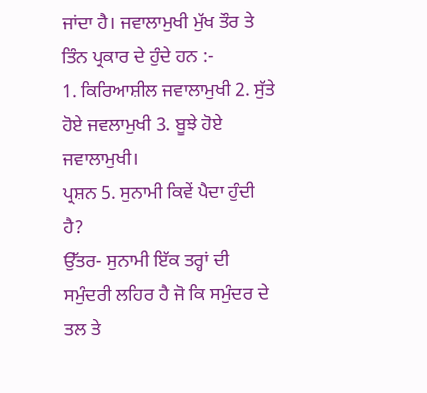ਜਾਂਦਾ ਹੈ। ਜਵਾਲਾਮੁਖੀ ਮੁੱਖ ਤੌਰ ਤੇ ਤਿੰਨ ਪ੍ਰਕਾਰ ਦੇ ਹੁੰਦੇ ਹਨ :-
1. ਕਿਰਿਆਸ਼ੀਲ ਜਵਾਲਾਮੁਖੀ 2. ਸੁੱਤੇ ਹੋਏ ਜਵਲਾਮੁਖੀ 3. ਬੂਝੇ ਹੋਏ ਜਵਾਲਾਮੁਖੀ।
ਪ੍ਰਸ਼ਨ 5. ਸੁਨਾਮੀ ਕਿਵੇਂ ਪੈਦਾ ਹੁੰਦੀ ਹੈ?
ਉੱਤਰ- ਸੁਨਾਮੀ ਇੱਕ ਤਰ੍ਹਾਂ ਦੀ ਸਮੁੰਦਰੀ ਲਹਿਰ ਹੈ ਜੋ ਕਿ ਸਮੁੰਦਰ ਦੇ ਤਲ ਤੇ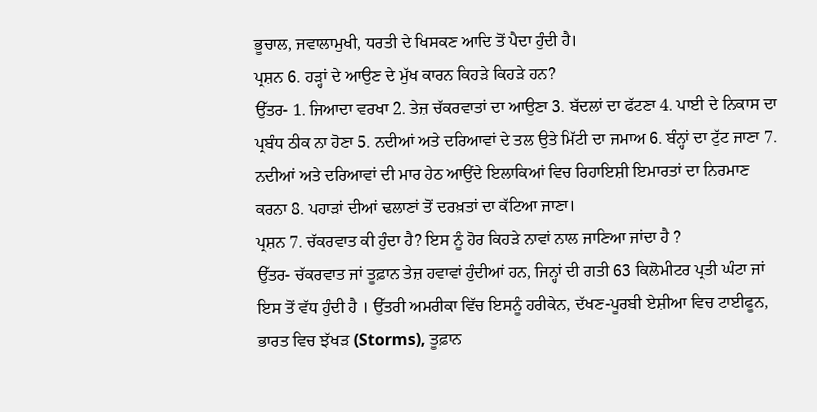ਭੂਚਾਲ, ਜਵਾਲਾਮੁਖੀ, ਧਰਤੀ ਦੇ ਖਿਸਕਣ ਆਦਿ ਤੋਂ ਪੈਦਾ ਹੁੰਦੀ ਹੈ।
ਪ੍ਰਸ਼ਨ 6. ਹੜ੍ਹਾਂ ਦੇ ਆਉਣ ਦੇ ਮੁੱਖ ਕਾਰਨ ਕਿਹੜੇ ਕਿਹੜੇ ਹਨ?
ਉੱਤਰ- 1. ਜਿਆਦਾ ਵਰਖਾ 2. ਤੇਜ਼ ਚੱਕਰਵਾਤਾਂ ਦਾ ਆਉਣਾ 3. ਬੱਦਲਾਂ ਦਾ ਫੱਟਣਾ 4. ਪਾਈ ਦੇ ਨਿਕਾਸ ਦਾ ਪ੍ਰਬੰਧ ਠੀਕ ਨਾ ਹੋਣਾ 5. ਨਦੀਆਂ ਅਤੇ ਦਰਿਆਵਾਂ ਦੇ ਤਲ ਉਤੇ ਮਿੱਟੀ ਦਾ ਜਮਾਅ 6. ਬੰਨ੍ਹਾਂ ਦਾ ਟੁੱਟ ਜਾਣਾ 7. ਨਦੀਆਂ ਅਤੇ ਦਰਿਆਵਾਂ ਦੀ ਮਾਰ ਹੇਠ ਆਉਂਦੇ ਇਲਾਕਿਆਂ ਵਿਚ ਰਿਹਾਇਸ਼ੀ ਇਮਾਰਤਾਂ ਦਾ ਨਿਰਮਾਣ ਕਰਨਾ 8. ਪਹਾੜਾਂ ਦੀਆਂ ਢਲਾਣਾਂ ਤੋਂ ਦਰਖ਼ਤਾਂ ਦਾ ਕੱਟਿਆ ਜਾਣਾ।
ਪ੍ਰਸ਼ਨ 7. ਚੱਕਰਵਾਤ ਕੀ ਹੁੰਦਾ ਹੈ? ਇਸ ਨੂੰ ਹੋਰ ਕਿਹੜੇ ਨਾਵਾਂ ਨਾਲ ਜਾਣਿਆ ਜਾਂਦਾ ਹੈ ?
ਉੱਤਰ- ਚੱਕਰਵਾਤ ਜਾਂ ਤੂਫ਼ਾਨ ਤੇਜ਼ ਹਵਾਵਾਂ ਹੁੰਦੀਆਂ ਹਨ, ਜਿਨ੍ਹਾਂ ਦੀ ਗਤੀ 63 ਕਿਲੋਮੀਟਰ ਪ੍ਰਤੀ ਘੰਟਾ ਜਾਂ ਇਸ ਤੋਂ ਵੱਧ ਹੁੰਦੀ ਹੈ । ਉੱਤਰੀ ਅਮਰੀਕਾ ਵਿੱਚ ਇਸਨੂੰ ਹਰੀਕੇਨ, ਦੱਖਣ-ਪੂਰਬੀ ਏਸ਼ੀਆ ਵਿਚ ਟਾਈਫੂਨ, ਭਾਰਤ ਵਿਚ ਝੱਖੜ (Storms), ਤੂਫ਼ਾਨ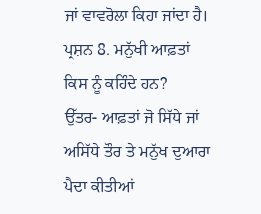ਜਾਂ ਵਾਵਰੋਲਾ ਕਿਹਾ ਜਾਂਦਾ ਹੈ। ਪ੍ਰਸ਼ਨ 8. ਮਨੁੱਖੀ ਆਫ਼ਤਾਂ ਕਿਸ ਨੂੰ ਕਹਿੰਦੇ ਹਨ?
ਉੱਤਰ- ਆਫ਼ਤਾਂ ਜੋ ਸਿੱਧੇ ਜਾਂ ਅਸਿੱਧੇ ਤੌਰ ਤੇ ਮਨੁੱਖ ਦੁਆਰਾ ਪੈਦਾ ਕੀਤੀਆਂ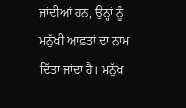ਜਾਂਦੀਆਂ ਹਨ, ਉਨ੍ਹਾਂ ਨੂੰ ਮਨੁੱਖੀ ਆਫ਼ਤਾਂ ਦਾ ਨਾਮ ਦਿੱਤਾ ਜਾਂਦਾ ਹੈ। ਮਨੁੱਖ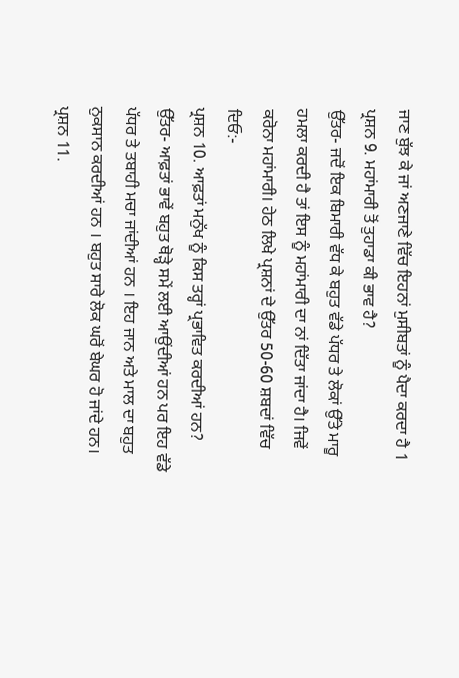ਜਾਣ ਬੁੱਝ ਕੇ ਜਾਂ ਅਣਜਾਣੇ ਵਿੱਚ ਇਹਨਾਂ ਮੁਸੀਬਤਾਂ ਨੂੰ ਪੈਦਾ ਕਰਦਾ ਹੈ 1
ਪ੍ਰਸ਼ਨ 9. ਮਹਾਂਮਾਰੀ ਤੋਂ ਤੁਹਾਡਾ ਕੀ ਭਾਵ ਹੈ?
ਉੱਤਰ- ਜਦੋਂ ਇਕ ਬਿਮਾਰੀ ਵੱਧ ਕੇ ਬਹੁਤ ਵੱਡੇ ਪੱਧਰ ਤੇ ਲੋਕਾਂ ਉੱਤੇ ਮਾਰੂ ਹਮਲਾ ਕਰਦੀ ਹੈ ਤਾਂ ਇਸ ਨੂੰ ਮਹਾਂਮਾਰੀ ਦਾ ਨਾਂ ਦਿੱਤਾ ਜਾਂਦਾ ਹੈ। ਜਿਵੇਂ ਕਰੋਨਾ ਮਹਾਂਮਾਰੀ। ਹੇਠ ਲਿਖੇ ਪ੍ਰਸ਼ਨਾਂ ਦੇ ਉੱਤਰ 50-60 ਸ਼ਬਦਾਂ ਵਿੱਚ ਦਿਓ:-
ਪ੍ਰਸ਼ਨ 10. ਆਫ਼ਤਾਂ ਮਨੁੱਖ ਨੂੰ ਕਿਸ ਤਰ੍ਹਾਂ ਪ੍ਰਭਾਵਿਤ ਕਰਦੀਆਂ ਹਨ?
ਉੱਤਰ- ਆਫ਼ਤਾਂ ਭਾਵੇਂ ਬਹੁਤ ਥੋੜ੍ਹੇ ਸਮੇਂ ਲਈ ਆਉਂਦੀਆਂ ਹਨ ਪਰ ਇਹ ਵੱਡੇ ਪੱਧਰ ਤੇ ਤਬਾਹੀ ਮਚਾ ਜਾਂਦੀਆਂ ਹਨ । ਇਹ ਜਾਨ ਅਤੇ ਮਾਲ ਦਾ ਬਹੁਤ ਨੁਕਸਾਨ ਕਰਦੀਆਂ ਹਨ । ਬਹੁਤ ਸਾਰੇ ਲੋਕ ਘਰੋਂ ਬੇਘਰ ਹੋ ਜਾਂਦੇ ਹਨ।
ਪ੍ਰਸ਼ਨ 11.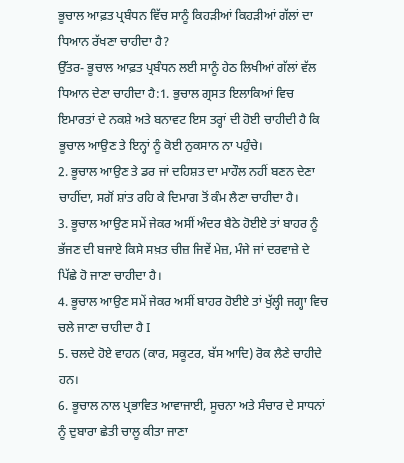ਭੂਚਾਲ ਆਫ਼ਤ ਪ੍ਰਬੰਧਨ ਵਿੱਚ ਸਾਨੂੰ ਕਿਹੜੀਆਂ ਕਿਹੜੀਆਂ ਗੱਲਾਂ ਦਾ ਧਿਆਨ ਰੱਖਣਾ ਚਾਹੀਦਾ ਹੈ?
ਉੱਤਰ- ਭੂਚਾਲ ਆਫ਼ਤ ਪ੍ਰਬੰਧਨ ਲਈ ਸਾਨੂੰ ਹੇਠ ਲਿਖੀਆਂ ਗੱਲਾਂ ਵੱਲ ਧਿਆਨ ਦੇਣਾ ਚਾਹੀਦਾ ਹੈ:1. ਭੁਚਾਲ ਗ੍ਰਸਤ ਇਲਾਕਿਆਂ ਵਿਚ ਇਮਾਰਤਾਂ ਦੇ ਨਕਸ਼ੇ ਅਤੇ ਬਨਾਵਟ ਇਸ ਤਰ੍ਹਾਂ ਦੀ ਹੋਈ ਚਾਹੀਦੀ ਹੈ ਕਿ ਭੂਚਾਲ ਆਉਣ ਤੇ ਇਨ੍ਹਾਂ ਨੂੰ ਕੋਈ ਨੁਕਸਾਨ ਨਾ ਪਹੁੰਚੇ।
2. ਭੂਚਾਲ ਆਉਣ ਤੇ ਡਰ ਜਾਂ ਦਹਿਸ਼ਤ ਦਾ ਮਾਹੌਲ ਨਹੀਂ ਬਣਨ ਦੇਣਾ ਚਾਹੀਂਦਾ, ਸਗੋਂ ਸ਼ਾਂਤ ਰਹਿ ਕੇ ਦਿਮਾਗ ਤੋਂ ਕੰਮ ਲੈਣਾ ਚਾਹੀਦਾ ਹੈ।
3. ਭੂਚਾਲ ਆਉਣ ਸਮੇਂ ਜੇਕਰ ਅਸੀਂ ਅੰਦਰ ਬੈਠੇ ਹੋਈਏ ਤਾਂ ਬਾਹਰ ਨੂੰ ਭੱਜਣ ਦੀ ਬਜਾਏ ਕਿਸੇ ਸਖ਼ਤ ਚੀਜ਼ ਜਿਵੇਂ ਮੇਜ਼, ਮੰਜੇ ਜਾਂ ਦਰਵਾਜ਼ੇ ਦੇ ਪਿੱਛੇ ਹੋ ਜਾਣਾ ਚਾਹੀਦਾ ਹੈ।
4. ਭੂਚਾਲ ਆਉਣ ਸਮੇਂ ਜੇਕਰ ਅਸੀਂ ਬਾਹਰ ਹੋਈਏ ਤਾਂ ਖੁੱਲ੍ਹੀ ਜਗ੍ਹਾ ਵਿਚ ਚਲੇ ਜਾਣਾ ਚਾਹੀਦਾ ਹੈ I
5. ਚਲਦੇ ਹੋਏ ਵਾਹਨ (ਕਾਰ, ਸਕੂਟਰ, ਬੱਸ ਆਦਿ) ਰੋਕ ਲੈਣੇ ਚਾਹੀਦੇ ਹਨ।
6. ਭੂਚਾਲ ਨਾਲ ਪ੍ਰਭਾਵਿਤ ਆਵਾਜਾਈ, ਸੂਚਨਾ ਅਤੇ ਸੰਚਾਰ ਦੇ ਸਾਧਨਾਂ ਨੂੰ ਦੁਬਾਰਾ ਛੇਤੀ ਚਾਲੂ ਕੀਤਾ ਜਾਣਾ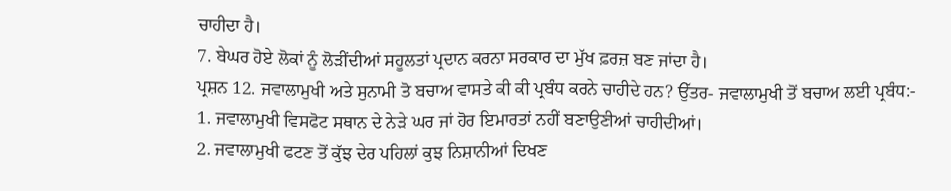ਚਾਹੀਦਾ ਹੈ।
7. ਬੇਘਰ ਹੋਏ ਲੋਕਾਂ ਨੂੰ ਲੋੜੀਂਦੀਆਂ ਸਹੂਲਤਾਂ ਪ੍ਰਦਾਨ ਕਰਨਾ ਸਰਕਾਰ ਦਾ ਮੁੱਖ ਫ਼ਰਜ਼ ਬਣ ਜਾਂਦਾ ਹੈ।
ਪ੍ਰਸ਼ਨ 12. ਜਵਾਲਾਮੁਖੀ ਅਤੇ ਸੁਨਾਮੀ ਤੋ ਬਚਾਅ ਵਾਸਤੇ ਕੀ ਕੀ ਪ੍ਰਬੰਧ ਕਰਨੇ ਚਾਹੀਦੇ ਹਨ? ਉੱਤਰ- ਜਵਾਲਾਮੁਖੀ ਤੋਂ ਬਚਾਅ ਲਈ ਪ੍ਰਬੰਧ:-
1. ਜਵਾਲਾਮੁਖੀ ਵਿਸਫੋਟ ਸਥਾਨ ਦੇ ਨੇੜੇ ਘਰ ਜਾਂ ਹੋਰ ਇਮਾਰਤਾਂ ਨਹੀਂ ਬਣਾਉਣੀਆਂ ਚਾਹੀਦੀਆਂ।
2. ਜਵਾਲਾਮੁਖੀ ਫਟਣ ਤੋਂ ਕੁੱਝ ਦੇਰ ਪਹਿਲਾਂ ਕੁਝ ਨਿਸ਼ਾਨੀਆਂ ਦਿਖਣ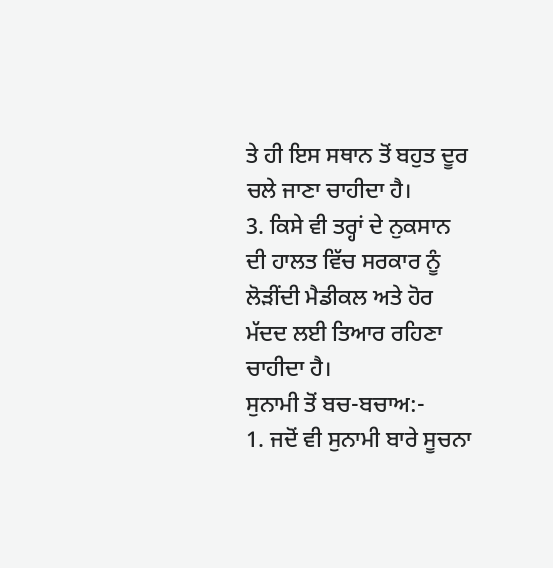ਤੇ ਹੀ ਇਸ ਸਥਾਨ ਤੋਂ ਬਹੁਤ ਦੂਰ ਚਲੇ ਜਾਣਾ ਚਾਹੀਦਾ ਹੈ।
3. ਕਿਸੇ ਵੀ ਤਰ੍ਹਾਂ ਦੇ ਨੁਕਸਾਨ ਦੀ ਹਾਲਤ ਵਿੱਚ ਸਰਕਾਰ ਨੂੰ ਲੋੜੀਂਦੀ ਮੈਡੀਕਲ ਅਤੇ ਹੋਰ ਮੱਦਦ ਲਈ ਤਿਆਰ ਰਹਿਣਾ ਚਾਹੀਦਾ ਹੈ।
ਸੁਨਾਮੀ ਤੋਂ ਬਚ-ਬਚਾਅ:-
1. ਜਦੋਂ ਵੀ ਸੁਨਾਮੀ ਬਾਰੇ ਸੂਚਨਾ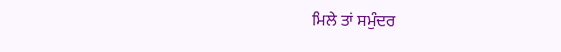ਮਿਲੇ ਤਾਂ ਸਮੁੰਦਰ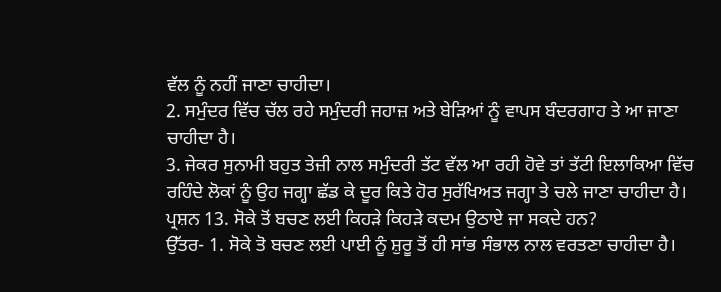ਵੱਲ ਨੂੰ ਨਹੀਂ ਜਾਣਾ ਚਾਹੀਦਾ।
2. ਸਮੁੰਦਰ ਵਿੱਚ ਚੱਲ ਰਹੇ ਸਮੁੰਦਰੀ ਜਹਾਜ਼ ਅਤੇ ਬੇੜਿਆਂ ਨੂੰ ਵਾਪਸ ਬੰਦਰਗਾਹ ਤੇ ਆ ਜਾਣਾ ਚਾਹੀਦਾ ਹੈ।
3. ਜੇਕਰ ਸੁਨਾਮੀ ਬਹੁਤ ਤੇਜ਼ੀ ਨਾਲ ਸਮੁੰਦਰੀ ਤੱਟ ਵੱਲ ਆ ਰਹੀ ਹੋਵੇ ਤਾਂ ਤੱਟੀ ਇਲਾਕਿਆ ਵਿੱਚ ਰਹਿੰਦੇ ਲੋਕਾਂ ਨੂੰ ਉਹ ਜਗ੍ਹਾ ਛੱਡ ਕੇ ਦੂਰ ਕਿਤੇ ਹੋਰ ਸੁਰੱਖਿਅਤ ਜਗ੍ਹਾ ਤੇ ਚਲੇ ਜਾਣਾ ਚਾਹੀਦਾ ਹੈ।
ਪ੍ਰਸ਼ਨ 13. ਸੋਕੇ ਤੋਂ ਬਚਣ ਲਈ ਕਿਹੜੇ ਕਿਹੜੇ ਕਦਮ ਉਠਾਏ ਜਾ ਸਕਦੇ ਹਨ?
ਉੱਤਰ- 1. ਸੋਕੇ ਤੋ ਬਚਣ ਲਈ ਪਾਈ ਨੂੰ ਸ਼ੁਰੂ ਤੋਂ ਹੀ ਸਾਂਭ ਸੰਭਾਲ ਨਾਲ ਵਰਤਣਾ ਚਾਹੀਦਾ ਹੈ।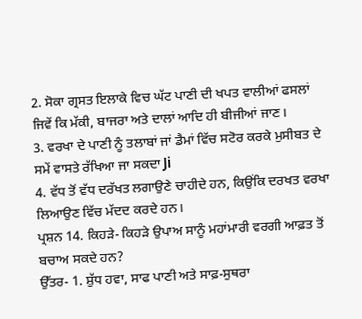2. ਸੋਕਾ ਗ੍ਰਸਤ ਇਲਾਕੇ ਵਿਚ ਘੱਟ ਪਾਣੀ ਦੀ ਖਪਤ ਵਾਲੀਆਂ ਫਸਲਾਂ ਜਿਵੇਂ ਕਿ ਮੱਕੀ, ਬਾਜਰਾ ਅਤੇ ਦਾਲਾਂ ਆਦਿ ਹੀ ਬੀਜੀਆਂ ਜਾਣ।
3. ਵਰਖਾ ਦੇ ਪਾਣੀ ਨੂੰ ਤਲਾਬਾਂ ਜਾਂ ਡੈਮਾਂ ਵਿੱਚ ਸਟੋਰ ਕਰਕੇ ਮੁਸੀਬਤ ਦੇ ਸਮੇਂ ਵਾਸਤੇ ਰੱਖਿਆ ਜਾ ਸਕਦਾ Ji
4. ਵੱਧ ਤੋਂ ਵੱਧ ਦਰੱਖਤ ਲਗਾਉਣੇ ਚਾਹੀਦੇ ਹਨ, ਕਿਉਂਕਿ ਦਰਖਤ ਵਰਖਾ ਲਿਆਉਣ ਵਿੱਚ ਮੱਦਦ ਕਰਦੇ ਹਨ।
ਪ੍ਰਸ਼ਨ 14. ਕਿਹੜੇ- ਕਿਹੜੇ ਉਪਾਅ ਸਾਨੂੰ ਮਹਾਂਮਾਰੀ ਵਰਗੀ ਆਫ਼ਤ ਤੋਂ ਬਚਾਅ ਸਕਦੇ ਹਨ?
ਉੱਤਰ- 1. ਸ਼ੁੱਧ ਹਵਾ, ਸਾਫ ਪਾਣੀ ਅਤੇ ਸਾਫ਼-ਸੁਥਰਾ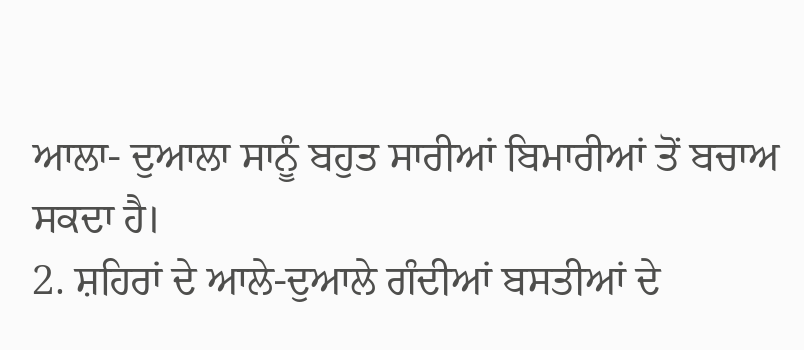ਆਲਾ- ਦੁਆਲਾ ਸਾਨੂੰ ਬਹੁਤ ਸਾਰੀਆਂ ਬਿਮਾਰੀਆਂ ਤੋਂ ਬਚਾਅ ਸਕਦਾ ਹੈ।
2. ਸ਼ਹਿਰਾਂ ਦੇ ਆਲੇ-ਦੁਆਲੇ ਗੰਦੀਆਂ ਬਸਤੀਆਂ ਦੇ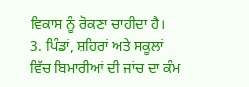ਵਿਕਾਸ ਨੂੰ ਰੋਕਣਾ ਚਾਹੀਦਾ ਹੈ।
3. ਪਿੰਡਾਂ, ਸ਼ਹਿਰਾਂ ਅਤੇ ਸਕੂਲਾਂ ਵਿੱਚ ਬਿਮਾਰੀਆਂ ਦੀ ਜਾਂਚ ਦਾ ਕੰਮ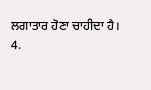ਲਗਾਤਾਰ ਹੋਣਾ ਚਾਹੀਦਾ ਹੈ।
4.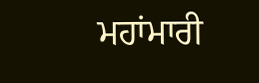ਮਹਾਂਮਾਰੀ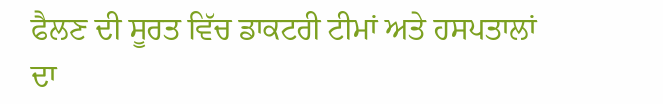ਫੈਲਣ ਦੀ ਸੂਰਤ ਵਿੱਚ ਡਾਕਟਰੀ ਟੀਮਾਂ ਅਤੇ ਹਸਪਤਾਲਾਂ ਦਾ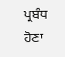ਪ੍ਰਬੰਧ ਹੋਣਾ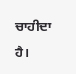ਚਾਹੀਦਾ ਹੈ।